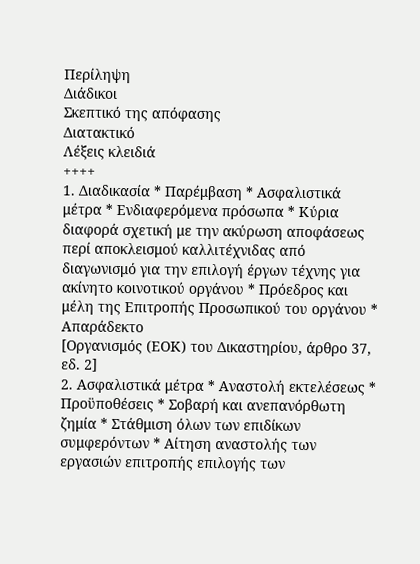Περίληψη
Διάδικοι
Σκεπτικό της απόφασης
Διατακτικό
Λέξεις κλειδιά
++++
1. Διαδικασία * Παρέμβαση * Ασφαλιστικά μέτρα * Ενδιαφερόμενα πρόσωπα * Κύρια διαφορά σχετική με την ακύρωση αποφάσεως περί αποκλεισμού καλλιτέχνιδας από διαγωνισμό για την επιλογή έργων τέχνης για ακίνητο κοινοτικού οργάνου * Πρόεδρος και μέλη της Επιτροπής Προσωπικού του οργάνου * Απαράδεκτο
[Οργανισμός (ΕΟΚ) του Δικαστηρίου, άρθρο 37, εδ. 2]
2. Ασφαλιστικά μέτρα * Αναστολή εκτελέσεως * Προϋποθέσεις * Σοβαρή και ανεπανόρθωτη ζημία * Στάθμιση όλων των επιδίκων συμφερόντων * Αίτηση αναστολής των εργασιών επιτροπής επιλογής των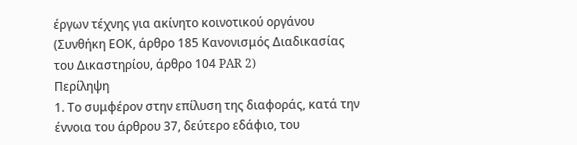έργων τέχνης για ακίνητο κοινοτικού οργάνου
(Συνθήκη ΕΟΚ, άρθρο 185 Kανονισμός Διαδικασίας του Δικαστηρίου, άρθρο 104 PAR 2)
Περίληψη
1. Το συμφέρον στην επίλυση της διαφοράς, κατά την έννοια του άρθρου 37, δεύτερο εδάφιο, του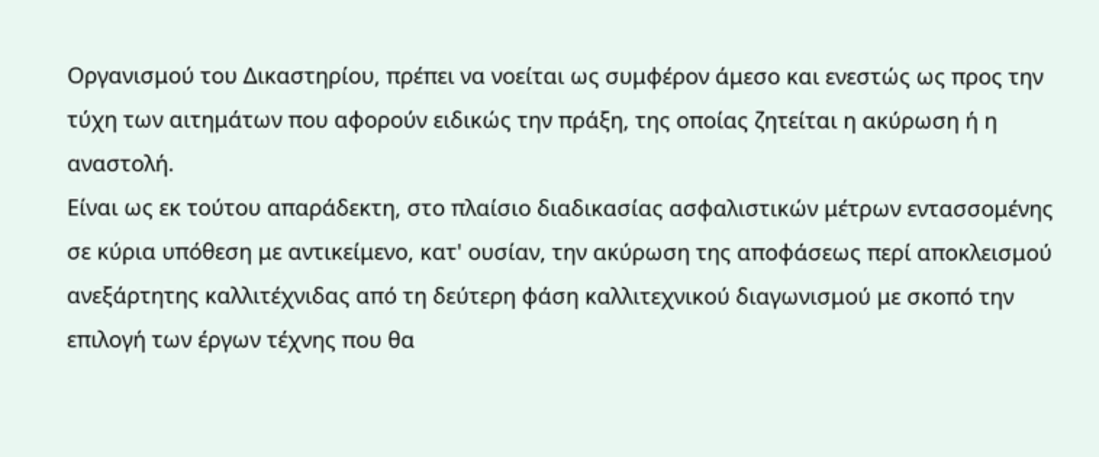Οργανισμού του Δικαστηρίου, πρέπει να νοείται ως συμφέρον άμεσο και ενεστώς ως προς την τύχη των αιτημάτων που αφορούν ειδικώς την πράξη, της οποίας ζητείται η ακύρωση ή η αναστολή.
Είναι ως εκ τούτου απαράδεκτη, στο πλαίσιο διαδικασίας ασφαλιστικών μέτρων εντασσομένης σε κύρια υπόθεση με αντικείμενο, κατ' ουσίαν, την ακύρωση της αποφάσεως περί αποκλεισμού ανεξάρτητης καλλιτέχνιδας από τη δεύτερη φάση καλλιτεχνικού διαγωνισμού με σκοπό την επιλογή των έργων τέχνης που θα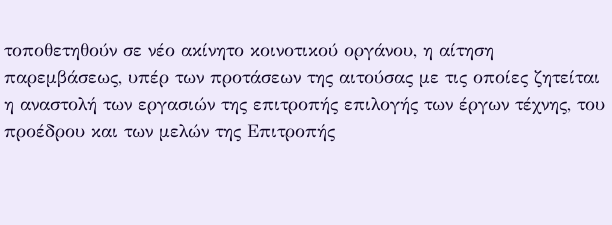τοποθετηθούν σε νέο ακίνητο κοινοτικού οργάνου, η αίτηση παρεμβάσεως, υπέρ των προτάσεων της αιτούσας με τις οποίες ζητείται η αναστολή των εργασιών της επιτροπής επιλογής των έργων τέχνης, του προέδρου και των μελών της Επιτροπής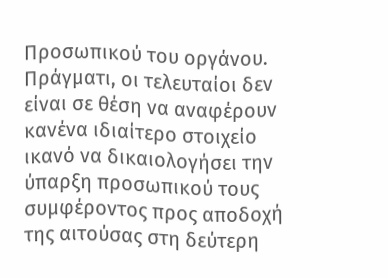Προσωπικού του οργάνου. Πράγματι, οι τελευταίοι δεν είναι σε θέση να αναφέρουν κανένα ιδιαίτερο στοιχείο ικανό να δικαιολογήσει την ύπαρξη προσωπικού τους συμφέροντος προς αποδοχή της αιτούσας στη δεύτερη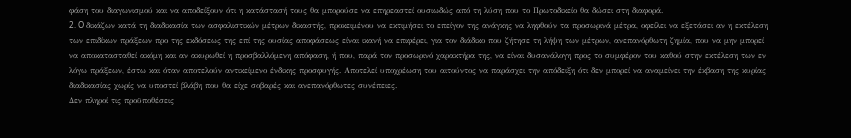φάση του διαγωνισμού και να αποδείξουν ότι η κατάστασή τους θα μπορούσε να επηρεαστεί ουσιωδώς από τη λύση που το Πρωτοδικείο θα δώσει στη διαφορά.
2. O δικάζων κατά τη διαδικασία των ασφαλιστικών μέτρων δικαστής, προκειμένου να εκτιμήσει το επείγον της ανάγκης να ληφθούν τα προσωρινά μέτρα, οφείλει να εξετάσει αν η εκτέλεση των επιδίκων πράξεων προ της εκδόσεως της επί της ουσίας αποφάσεως είναι ικανή να επιφέρει, για τον διάδικο που ζήτησε τη λήψη των μέτρων, ανεπανόρθωτη ζημία, που να μην μπορεί να αποκατασταθεί ακόμη και αν ακυρωθεί η προσβαλλόμενη απόφαση, ή που, παρά τον προσωρινό χαρακτήρα της, να είναι δυσανάλογη προς το συμφέρον του καθού στην εκτέλεση των εν λόγω πράξεων, έστω και όταν αποτελούν αντικείμενο ένδικης προσφυγής. Aποτελεί υποχρέωση του αιτούντος να παράσχει την απόδειξη ότι δεν μπορεί να αναμείνει την έκβαση της κυρίας διαδικασίας χωρίς να υποστεί βλάβη που θα είχε σοβαρές και ανεπανόρθωτες συνέπειες.
Δεν πληροί τις προϋποθέσεις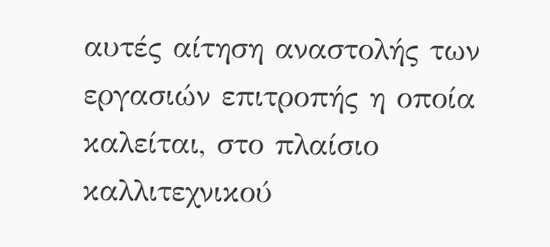αυτές αίτηση αναστολής των εργασιών επιτροπής η οποία καλείται, στο πλαίσιο καλλιτεχνικού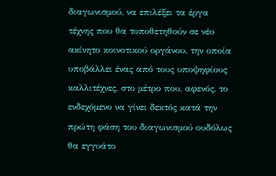διαγωνισμού, να επιλέξει τα έργα τέχνης που θα τοποθετηθούν σε νέο ακίνητο κοινοτικού οργάνου, την οποία υποβάλλει ένας από τους υποψηφίους καλλιτέχνες, στο μέτρο που, αφενός, το ενδεχόμενο να γίνει δεκτός κατά την πρώτη φάση του διαγωνισμού ουδόλως θα εγγυάτο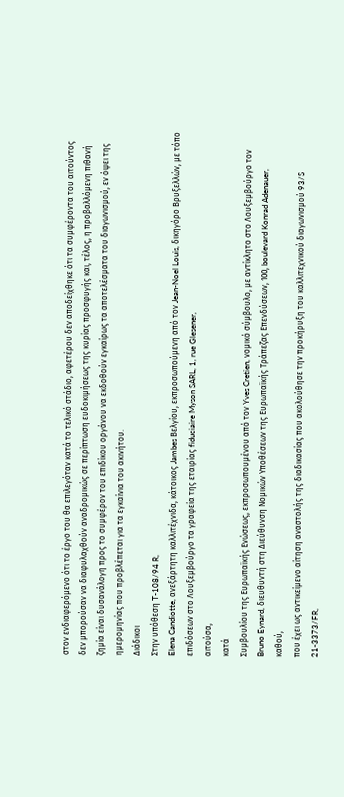στον ενδιαφερόμενο ότι το έργο του θα επιλεγόταν κατά το τελικό στάδιο, αφετέρου δεν αποδείχθηκε ότι τα συμφέροντα του αιτούντος δεν μπορούσαν να διαφυλαχθούν αναδρομικώς σε περίπτωση ευδοκιμήσεως της κυρίας προσφυγής και, τέλος, η προβαλλόμενη πιθανή ζημία είναι δυσανάλογη προς το συμφέρον του επιδίκου οργάνου να εκδοθούν εγκαίρως τα αποτελέσματα του διαγωνισμού, εν όψει της ημερομηνίας που προβλέπεται για τα εγκαίνια του ακινήτου.
Διάδικοι
Στην υπόθεση T-108/94 R,
Elena Candiotte, ανεξάρτητη καλλιτέχνιδα, κάτοικος Jambes Βελγίου, εκπροσωπούμενη από τον Jean-Noel Louis, δικηγόρο Βρυξελλών, με τόπο επιδόσεων στο Λουξεμβούργο τα γραφεία της εταιρίας fiduciaire Myson SARL, 1, rue Glesener,
αιτούσα,
κατά
Συμβουλίου της Ευρωπαϊκής Ενώσεως, εκπροσωπουμένου από τον Yves Cretien, νομικό σύμβουλο, με αντίκλητο στο Λουξεμβούργο τον Bruno Eynard, διευθυντή στη Διεύθυνση Νομικών Υποθέσεων της Ευρωπαϊκής Τράπεζας Επενδύσεων, 100, boulevard Konrad Adenauer,
καθού,
που έχει ως αντικείμενο αίτηση αναστολής της διαδικασίας που ακολούθησε την προκήρυξη του καλλιτεχνικού διαγωνισμού 93/S 21-3373/FR,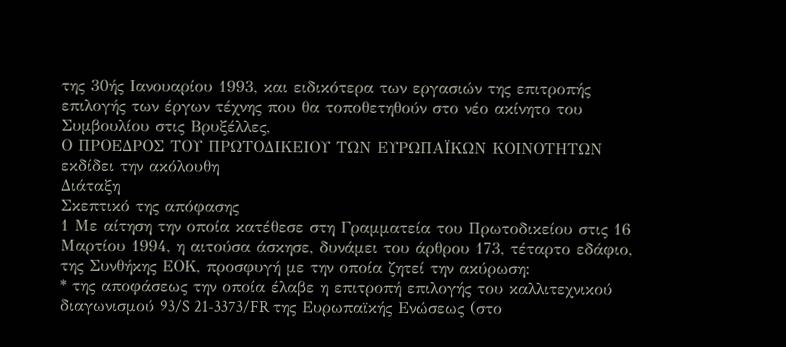της 30ής Ιανουαρίου 1993, και ειδικότερα των εργασιών της επιτροπής επιλογής των έργων τέχνης που θα τοποθετηθούν στο νέο ακίνητο του Συμβουλίου στις Βρυξέλλες,
Ο ΠΡΟΕΔΡΟΣ ΤΟΥ ΠΡΩΤΟΔΙΚΕΙΟΥ ΤΩΝ ΕΥΡΩΠΑΪΚΩΝ ΚΟΙΝΟΤΗΤΩΝ
εκδίδει την ακόλουθη
Διάταξη
Σκεπτικό της απόφασης
1 Με αίτηση την οποία κατέθεσε στη Γραμματεία του Πρωτοδικείου στις 16 Μαρτίου 1994, η αιτούσα άσκησε, δυνάμει του άρθρου 173, τέταρτο εδάφιο, της Συνθήκης ΕΟΚ, προσφυγή με την οποία ζητεί την ακύρωση:
* της αποφάσεως την οποία έλαβε η επιτροπή επιλογής του καλλιτεχνικού διαγωνισμού 93/S 21-3373/FR της Ευρωπαϊκής Ενώσεως (στο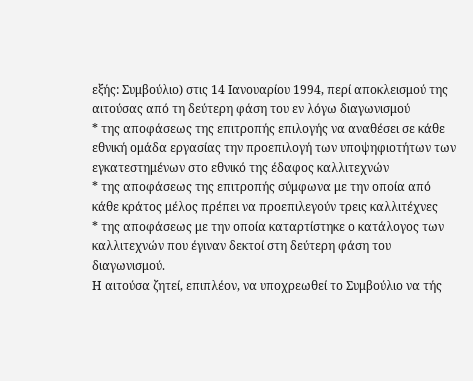εξής: Συμβούλιο) στις 14 Ιανουαρίου 1994, περί αποκλεισμού της αιτούσας από τη δεύτερη φάση του εν λόγω διαγωνισμού
* της αποφάσεως της επιτροπής επιλογής να αναθέσει σε κάθε εθνική ομάδα εργασίας την προεπιλογή των υποψηφιοτήτων των εγκατεστημένων στο εθνικό της έδαφος καλλιτεχνών
* της αποφάσεως της επιτροπής σύμφωνα με την οποία από κάθε κράτος μέλος πρέπει να προεπιλεγούν τρεις καλλιτέχνες
* της αποφάσεως με την οποία καταρτίστηκε ο κατάλογος των καλλιτεχνών που έγιναν δεκτοί στη δεύτερη φάση του διαγωνισμού.
Η αιτούσα ζητεί, επιπλέον, να υποχρεωθεί το Συμβούλιο να τής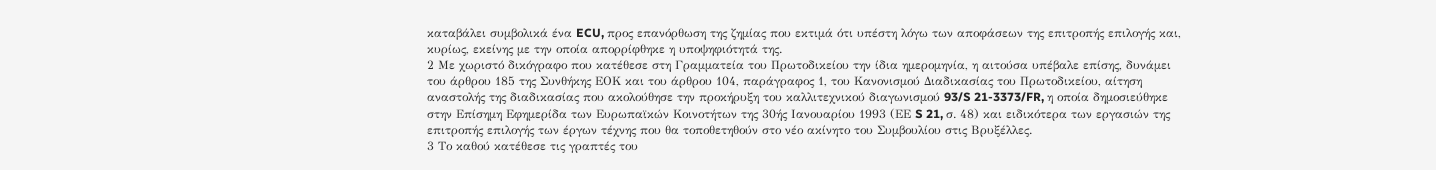καταβάλει συμβολικά ένα ECU, προς επανόρθωση της ζημίας που εκτιμά ότι υπέστη λόγω των αποφάσεων της επιτροπής επιλογής και, κυρίως, εκείνης με την οποία απορρίφθηκε η υποψηφιότητά της.
2 Με χωριστό δικόγραφο που κατέθεσε στη Γραμματεία του Πρωτοδικείου την ίδια ημερομηνία, η αιτούσα υπέβαλε επίσης, δυνάμει του άρθρου 185 της Συνθήκης ΕΟΚ και του άρθρου 104, παράγραφος 1, του Κανονισμού Διαδικασίας του Πρωτοδικείου, αίτηση αναστολής της διαδικασίας που ακολούθησε την προκήρυξη του καλλιτεχνικού διαγωνισμού 93/S 21-3373/FR, η οποία δημοσιεύθηκε στην Επίσημη Εφημερίδα των Ευρωπαϊκών Κοινοτήτων της 30ής Ιανουαρίου 1993 (ΕΕ S 21, σ. 48) και ειδικότερα των εργασιών της επιτροπής επιλογής των έργων τέχνης που θα τοποθετηθούν στο νέο ακίνητο του Συμβουλίου στις Βρυξέλλες.
3 Το καθού κατέθεσε τις γραπτές του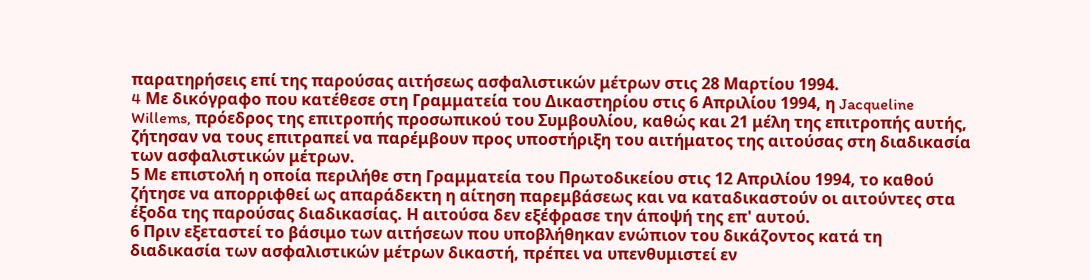παρατηρήσεις επί της παρούσας αιτήσεως ασφαλιστικών μέτρων στις 28 Μαρτίου 1994.
4 Mε δικόγραφο που κατέθεσε στη Γραμματεία του Δικαστηρίου στις 6 Απριλίου 1994, η Jacqueline Willems, πρόεδρος της επιτροπής προσωπικού του Συμβουλίου, καθώς και 21 μέλη της επιτροπής αυτής, ζήτησαν να τους επιτραπεί να παρέμβουν προς υποστήριξη του αιτήματος της αιτούσας στη διαδικασία των ασφαλιστικών μέτρων.
5 Με επιστολή η οποία περιλήθε στη Γραμματεία του Πρωτοδικείου στις 12 Απριλίου 1994, το καθού ζήτησε να απορριφθεί ως απαράδεκτη η αίτηση παρεμβάσεως και να καταδικαστούν οι αιτούντες στα έξοδα της παρούσας διαδικασίας. Η αιτούσα δεν εξέφρασε την άποψή της επ' αυτού.
6 Πριν εξεταστεί το βάσιμο των αιτήσεων που υποβλήθηκαν ενώπιον του δικάζοντος κατά τη διαδικασία των ασφαλιστικών μέτρων δικαστή, πρέπει να υπενθυμιστεί εν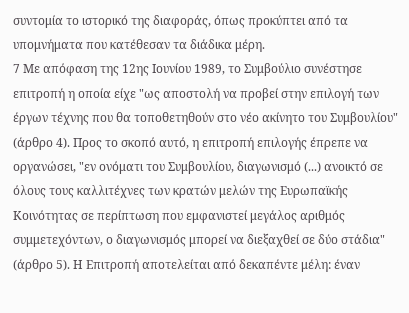συντομία το ιστορικό της διαφοράς, όπως προκύπτει από τα υπομνήματα που κατέθεσαν τα διάδικα μέρη.
7 Με απόφαση της 12ης Ιουνίου 1989, το Συμβούλιο συνέστησε επιτροπή η οποία είχε "ως αποστολή να προβεί στην επιλογή των έργων τέχνης που θα τοποθετηθούν στο νέο ακίνητο του Συμβουλίου" (άρθρο 4). Προς το σκοπό αυτό, η επιτροπή επιλογής έπρεπε να οργανώσει, "εν ονόματι του Συμβουλίου, διαγωνισμό (...) ανοικτό σε όλους τους καλλιτέχνες των κρατών μελών της Ευρωπαϊκής Κοινότητας σε περίπτωση που εμφανιστεί μεγάλος αριθμός συμμετεχόντων, ο διαγωνισμός μπορεί να διεξαχθεί σε δύο στάδια" (άρθρο 5). Η Επιτροπή αποτελείται από δεκαπέντε μέλη: έναν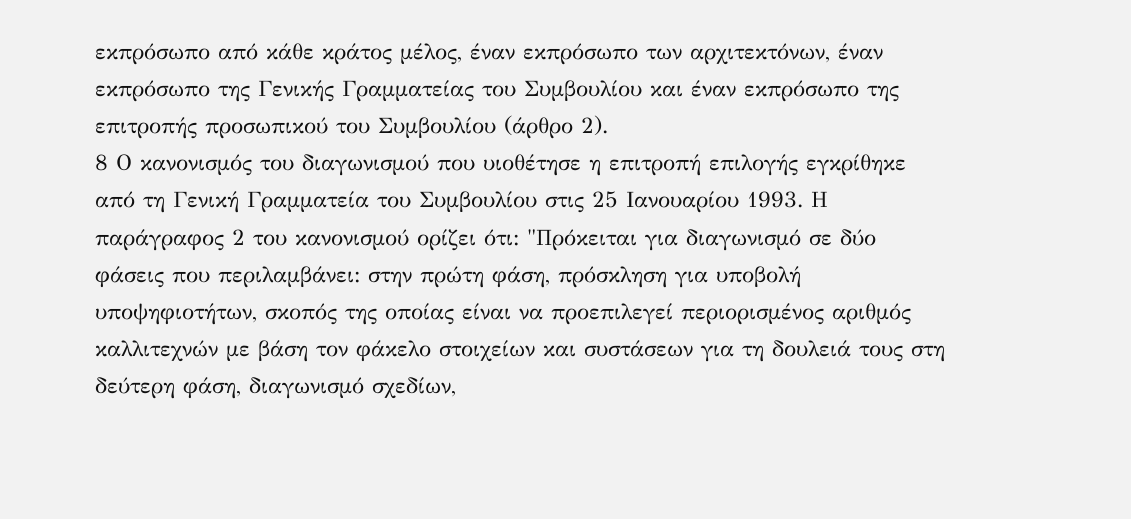εκπρόσωπο από κάθε κράτος μέλος, έναν εκπρόσωπο των αρχιτεκτόνων, έναν εκπρόσωπο της Γενικής Γραμματείας του Συμβουλίου και έναν εκπρόσωπο της επιτροπής προσωπικού του Συμβουλίου (άρθρο 2).
8 Ο κανονισμός του διαγωνισμού που υιοθέτησε η επιτροπή επιλογής εγκρίθηκε από τη Γενική Γραμματεία του Συμβουλίου στις 25 Ιανουαρίου 1993. Η παράγραφος 2 του κανονισμού ορίζει ότι: "Πρόκειται για διαγωνισμό σε δύο φάσεις που περιλαμβάνει: στην πρώτη φάση, πρόσκληση για υποβολή υποψηφιοτήτων, σκοπός της οποίας είναι να προεπιλεγεί περιορισμένος αριθμός καλλιτεχνών με βάση τον φάκελο στοιχείων και συστάσεων για τη δουλειά τους στη δεύτερη φάση, διαγωνισμό σχεδίων,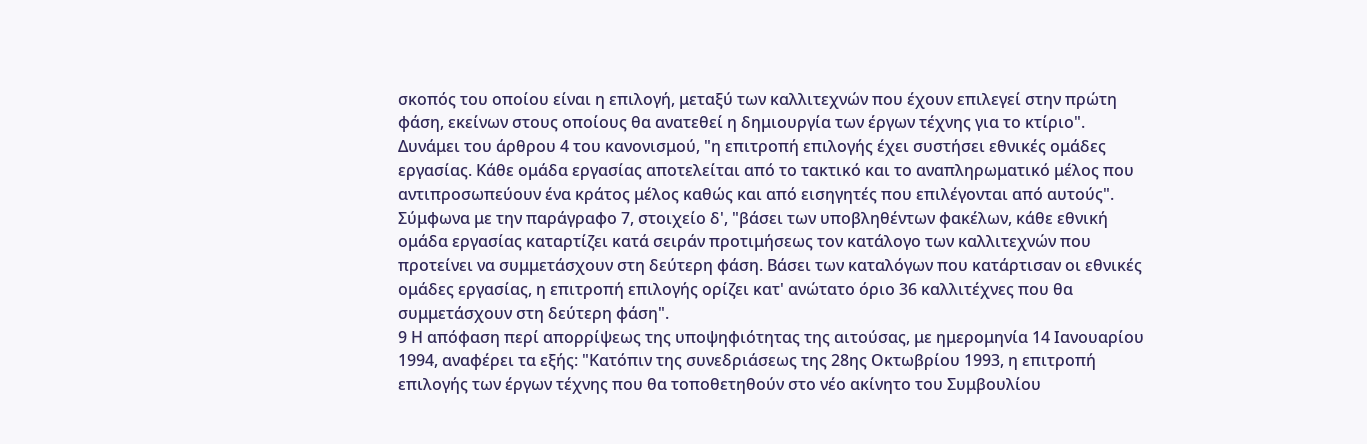σκοπός του οποίου είναι η επιλογή, μεταξύ των καλλιτεχνών που έχουν επιλεγεί στην πρώτη φάση, εκείνων στους οποίους θα ανατεθεί η δημιουργία των έργων τέχνης για το κτίριο". Δυνάμει του άρθρου 4 του κανονισμού, "η επιτροπή επιλογής έχει συστήσει εθνικές ομάδες εργασίας. Κάθε ομάδα εργασίας αποτελείται από το τακτικό και το αναπληρωματικό μέλος που αντιπροσωπεύουν ένα κράτος μέλος καθώς και από εισηγητές που επιλέγονται από αυτούς". Σύμφωνα με την παράγραφο 7, στοιχείο δ', "βάσει των υποβληθέντων φακέλων, κάθε εθνική ομάδα εργασίας καταρτίζει κατά σειράν προτιμήσεως τον κατάλογο των καλλιτεχνών που προτείνει να συμμετάσχουν στη δεύτερη φάση. Βάσει των καταλόγων που κατάρτισαν οι εθνικές ομάδες εργασίας, η επιτροπή επιλογής ορίζει κατ' ανώτατο όριο 36 καλλιτέχνες που θα συμμετάσχουν στη δεύτερη φάση".
9 Η απόφαση περί απορρίψεως της υποψηφιότητας της αιτούσας, με ημερομηνία 14 Ιανουαρίου 1994, αναφέρει τα εξής: "Κατόπιν της συνεδριάσεως της 28ης Οκτωβρίου 1993, η επιτροπή επιλογής των έργων τέχνης που θα τοποθετηθούν στο νέο ακίνητο του Συμβουλίου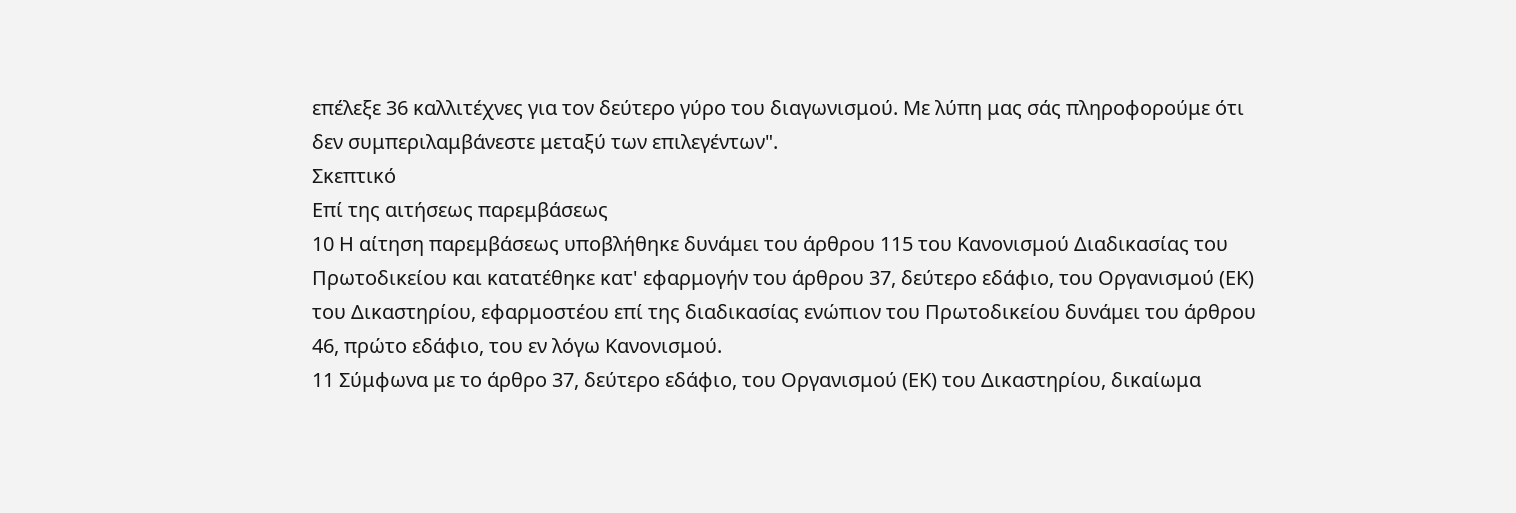επέλεξε 36 καλλιτέχνες για τον δεύτερο γύρο του διαγωνισμού. Με λύπη μας σάς πληροφορούμε ότι δεν συμπεριλαμβάνεστε μεταξύ των επιλεγέντων".
Σκεπτικό
Επί της αιτήσεως παρεμβάσεως
10 Η αίτηση παρεμβάσεως υποβλήθηκε δυνάμει του άρθρου 115 του Κανονισμού Διαδικασίας του Πρωτοδικείου και κατατέθηκε κατ' εφαρμογήν του άρθρου 37, δεύτερο εδάφιο, του Οργανισμού (ΕΚ) του Δικαστηρίου, εφαρμοστέου επί της διαδικασίας ενώπιον του Πρωτοδικείου δυνάμει του άρθρου 46, πρώτο εδάφιο, του εν λόγω Κανονισμού.
11 Σύμφωνα με το άρθρο 37, δεύτερο εδάφιο, του Οργανισμού (ΕΚ) του Δικαστηρίου, δικαίωμα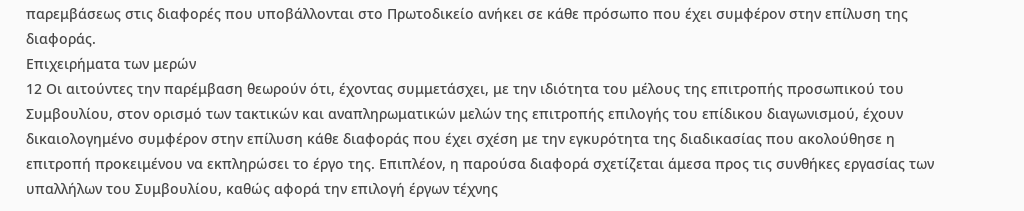παρεμβάσεως στις διαφορές που υποβάλλονται στο Πρωτοδικείο ανήκει σε κάθε πρόσωπο που έχει συμφέρον στην επίλυση της διαφοράς.
Επιχειρήματα των μερών
12 Οι αιτούντες την παρέμβαση θεωρούν ότι, έχοντας συμμετάσχει, με την ιδιότητα του μέλους της επιτροπής προσωπικού του Συμβουλίου, στον ορισμό των τακτικών και αναπληρωματικών μελών της επιτροπής επιλογής του επίδικου διαγωνισμού, έχουν δικαιολογημένο συμφέρον στην επίλυση κάθε διαφοράς που έχει σχέση με την εγκυρότητα της διαδικασίας που ακολούθησε η επιτροπή προκειμένου να εκπληρώσει το έργο της. Επιπλέον, η παρούσα διαφορά σχετίζεται άμεσα προς τις συνθήκες εργασίας των υπαλλήλων του Συμβουλίου, καθώς αφορά την επιλογή έργων τέχνης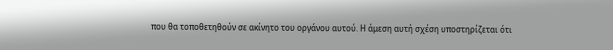που θα τοποθετηθούν σε ακίνητο του οργάνου αυτού. Η άμεση αυτή σχέση υποστηρίζεται ότι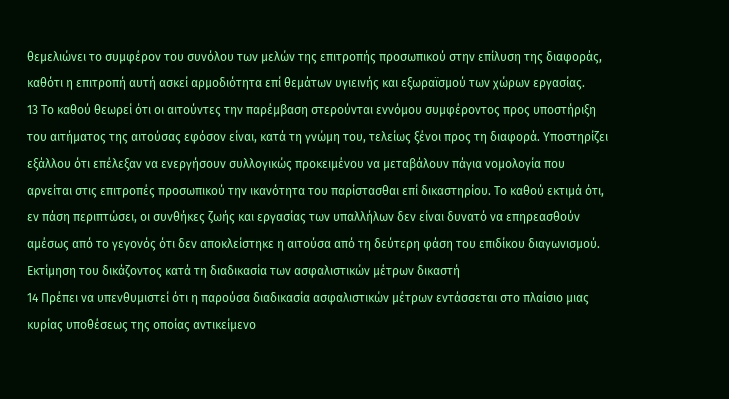θεμελιώνει το συμφέρον του συνόλου των μελών της επιτροπής προσωπικού στην επίλυση της διαφοράς, καθότι η επιτροπή αυτή ασκεί αρμοδιότητα επί θεμάτων υγιεινής και εξωραϊσμού των χώρων εργασίας.
13 Το καθού θεωρεί ότι οι αιτούντες την παρέμβαση στερούνται εννόμου συμφέροντος προς υποστήριξη του αιτήματος της αιτούσας εφόσον είναι, κατά τη γνώμη του, τελείως ξένοι προς τη διαφορά. Υποστηρίζει εξάλλου ότι επέλεξαν να ενεργήσουν συλλογικώς προκειμένου να μεταβάλουν πάγια νομολογία που αρνείται στις επιτροπές προσωπικού την ικανότητα του παρίστασθαι επί δικαστηρίου. Το καθού εκτιμά ότι, εν πάση περιπτώσει, οι συνθήκες ζωής και εργασίας των υπαλλήλων δεν είναι δυνατό να επηρεασθούν αμέσως από το γεγονός ότι δεν αποκλείστηκε η αιτούσα από τη δεύτερη φάση του επιδίκου διαγωνισμού.
Εκτίμηση του δικάζοντος κατά τη διαδικασία των ασφαλιστικών μέτρων δικαστή
14 Πρέπει να υπενθυμιστεί ότι η παρούσα διαδικασία ασφαλιστικών μέτρων εντάσσεται στο πλαίσιο μιας κυρίας υποθέσεως της οποίας αντικείμενο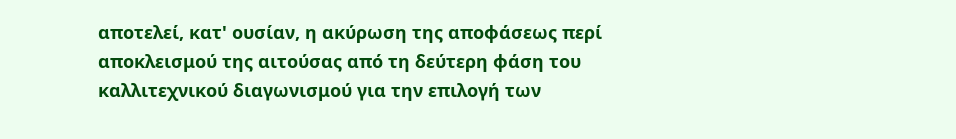αποτελεί, κατ' ουσίαν, η ακύρωση της αποφάσεως περί αποκλεισμού της αιτούσας από τη δεύτερη φάση του καλλιτεχνικού διαγωνισμού για την επιλογή των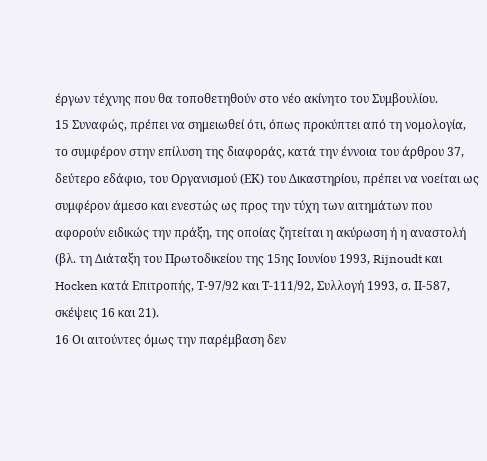έργων τέχνης που θα τοποθετηθούν στο νέο ακίνητο του Συμβουλίου.
15 Συναφώς, πρέπει να σημειωθεί ότι, όπως προκύπτει από τη νομολογία, το συμφέρον στην επίλυση της διαφοράς, κατά την έννοια του άρθρου 37, δεύτερο εδάφιο, του Οργανισμού (ΕΚ) του Δικαστηρίου, πρέπει να νοείται ως συμφέρον άμεσο και ενεστώς ως προς την τύχη των αιτημάτων που αφορούν ειδικώς την πράξη, της οποίας ζητείται η ακύρωση ή η αναστολή (βλ. τη Διάταξη του Πρωτοδικείου της 15ης Ιουνίου 1993, Rijnoudt και Hocken κατά Επιτροπής, Τ-97/92 και Τ-111/92, Συλλογή 1993, σ. ΙΙ-587, σκέψεις 16 και 21).
16 Οι αιτούντες όμως την παρέμβαση δεν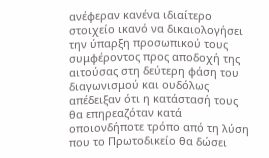ανέφεραν κανένα ιδιαίτερο στοιχείο ικανό να δικαιολογήσει την ύπαρξη προσωπικού τους συμφέροντος προς αποδοχή της αιτούσας στη δεύτερη φάση του διαγωνισμού και ουδόλως απέδειξαν ότι η κατάστασή τους θα επηρεαζόταν κατά οποιονδήποτε τρόπο από τη λύση που το Πρωτοδικείο θα δώσει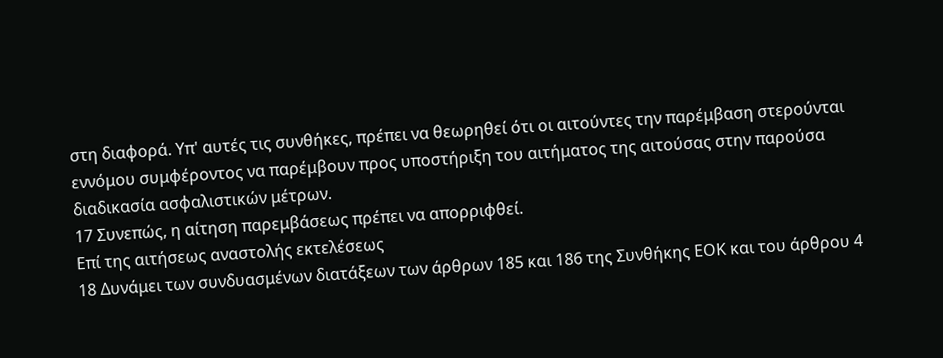στη διαφορά. Υπ' αυτές τις συνθήκες, πρέπει να θεωρηθεί ότι οι αιτούντες την παρέμβαση στερούνται εννόμου συμφέροντος να παρέμβουν προς υποστήριξη του αιτήματος της αιτούσας στην παρούσα διαδικασία ασφαλιστικών μέτρων.
17 Συνεπώς, η αίτηση παρεμβάσεως πρέπει να απορριφθεί.
Επί της αιτήσεως αναστολής εκτελέσεως
18 Δυνάμει των συνδυασμένων διατάξεων των άρθρων 185 και 186 της Συνθήκης ΕΟΚ και του άρθρου 4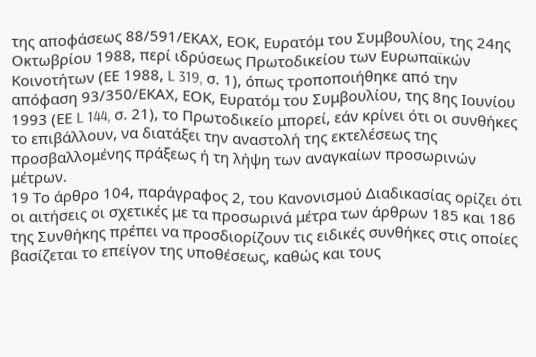της αποφάσεως 88/591/ΕΚΑΧ, ΕΟΚ, Ευρατόμ του Συμβουλίου, της 24ης Οκτωβρίου 1988, περί ιδρύσεως Πρωτοδικείου των Ευρωπαϊκών Κοινοτήτων (ΕΕ 1988, L 319, σ. 1), όπως τροποποιήθηκε από την απόφαση 93/350/ΕΚΑΧ, ΕΟΚ, Ευρατόμ του Συμβουλίου, της 8ης Ιουνίου 1993 (ΕΕ L 144, σ. 21), το Πρωτοδικείο μπορεί, εάν κρίνει ότι οι συνθήκες το επιβάλλουν, να διατάξει την αναστολή της εκτελέσεως της προσβαλλομένης πράξεως ή τη λήψη των αναγκαίων προσωρινών μέτρων.
19 Το άρθρο 104, παράγραφος 2, του Κανονισμού Διαδικασίας ορίζει ότι οι αιτήσεις οι σχετικές με τα προσωρινά μέτρα των άρθρων 185 και 186 της Συνθήκης πρέπει να προσδιορίζουν τις ειδικές συνθήκες στις οποίες βασίζεται το επείγον της υποθέσεως, καθώς και τους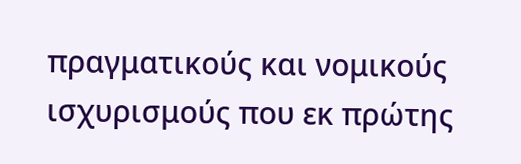πραγματικούς και νομικούς ισχυρισμούς που εκ πρώτης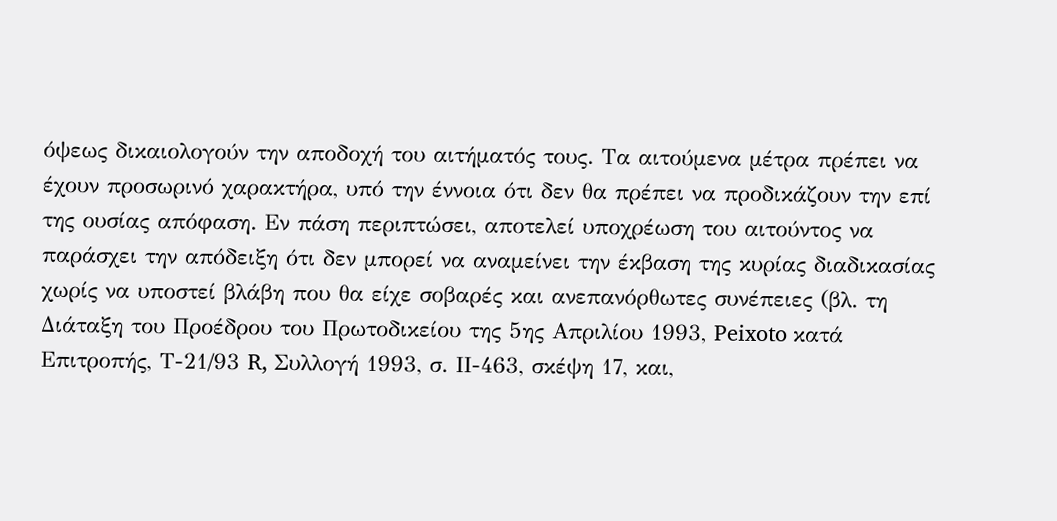όψεως δικαιολογούν την αποδοχή του αιτήματός τους. Τα αιτούμενα μέτρα πρέπει να έχουν προσωρινό χαρακτήρα, υπό την έννοια ότι δεν θα πρέπει να προδικάζουν την επί της ουσίας απόφαση. Εν πάση περιπτώσει, αποτελεί υποχρέωση του αιτούντος να παράσχει την απόδειξη ότι δεν μπορεί να αναμείνει την έκβαση της κυρίας διαδικασίας χωρίς να υποστεί βλάβη που θα είχε σοβαρές και ανεπανόρθωτες συνέπειες (βλ. τη Διάταξη του Προέδρου του Πρωτοδικείου της 5ης Απριλίου 1993, Peixoto κατά Επιτροπής, Τ-21/93 R, Συλλογή 1993, σ. ΙΙ-463, σκέψη 17, και,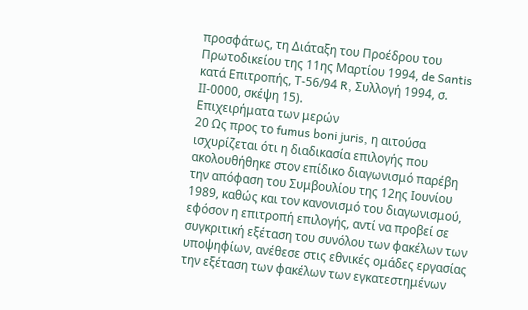προσφάτως, τη Διάταξη του Προέδρου του Πρωτοδικείου της 11ης Μαρτίου 1994, de Santis κατά Επιτροπής, Τ-56/94 R, Συλλογή 1994, σ. ΙΙ-0000, σκέψη 15).
Επιχειρήματα των μερών
20 Ως προς το fumus boni juris, η αιτούσα ισχυρίζεται ότι η διαδικασία επιλογής που ακολουθήθηκε στον επίδικο διαγωνισμό παρέβη την απόφαση του Συμβουλίου της 12ης Ιουνίου 1989, καθώς και τον κανονισμό του διαγωνισμού, εφόσον η επιτροπή επιλογής, αντί να προβεί σε συγκριτική εξέταση του συνόλου των φακέλων των υποψηφίων, ανέθεσε στις εθνικές ομάδες εργασίας την εξέταση των φακέλων των εγκατεστημένων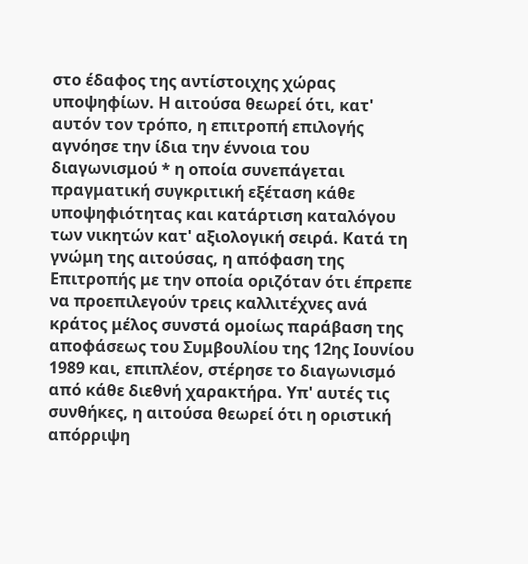στο έδαφος της αντίστοιχης χώρας υποψηφίων. Η αιτούσα θεωρεί ότι, κατ' αυτόν τον τρόπο, η επιτροπή επιλογής αγνόησε την ίδια την έννοια του διαγωνισμού * η οποία συνεπάγεται πραγματική συγκριτική εξέταση κάθε υποψηφιότητας και κατάρτιση καταλόγου των νικητών κατ' αξιολογική σειρά. Κατά τη γνώμη της αιτούσας, η απόφαση της Επιτροπής με την οποία οριζόταν ότι έπρεπε να προεπιλεγούν τρεις καλλιτέχνες ανά κράτος μέλος συνστά ομοίως παράβαση της αποφάσεως του Συμβουλίου της 12ης Ιουνίου 1989 και, επιπλέον, στέρησε το διαγωνισμό από κάθε διεθνή χαρακτήρα. Υπ' αυτές τις συνθήκες, η αιτούσα θεωρεί ότι η οριστική απόρριψη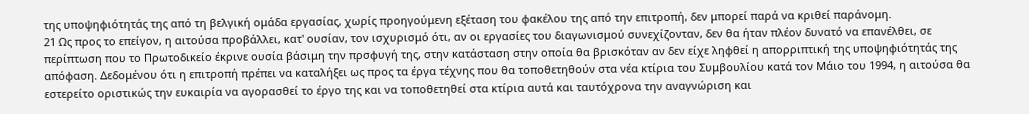της υποψηφιότητάς της από τη βελγική ομάδα εργασίας, χωρίς προηγούμενη εξέταση του φακέλου της από την επιτροπή, δεν μπορεί παρά να κριθεί παράνομη.
21 Ως προς το επείγον, η αιτούσα προβάλλει, κατ' ουσίαν, τον ισχυρισμό ότι, αν οι εργασίες του διαγωνισμού συνεχίζονταν, δεν θα ήταν πλέον δυνατό να επανέλθει, σε περίπτωση που το Πρωτοδικείο έκρινε ουσία βάσιμη την πρσφυγή της, στην κατάσταση στην οποία θα βρισκόταν αν δεν είχε ληφθεί η απορριπτική της υποψηφιότητάς της απόφαση. Δεδομένου ότι η επιτροπή πρέπει να καταλήξει ως προς τα έργα τέχνης που θα τοποθετηθούν στα νέα κτίρια του Συμβουλίου κατά τον Μάιο του 1994, η αιτούσα θα εστερείτο οριστικώς την ευκαιρία να αγορασθεί το έργο της και να τοποθετηθεί στα κτίρια αυτά και ταυτόχρονα την αναγνώριση και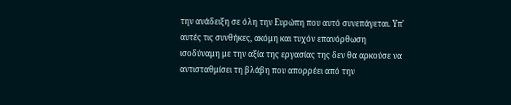την ανάδειξη σε όλη την Ευρώπη που αυτό συνεπάγεται. Υπ' αυτές τις συνθήκες, ακόμη και τυχόν επανόρθωση ισοδύναμη με την αξία της εργασίας της δεν θα αρκούσε να αντισταθμίσει τη βλάβη που απορρέει από την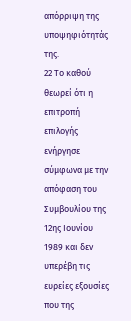απόρριψη της υποψηφιότητάς της.
22 Το καθού θεωρεί ότι η επιτροπή επιλογής ενήργησε σύμφωνα με την απόφαση του Συμβουλίου της 12ης Ιουνίου 1989 και δεν υπερέβη τις ευρείες εξουσίες που της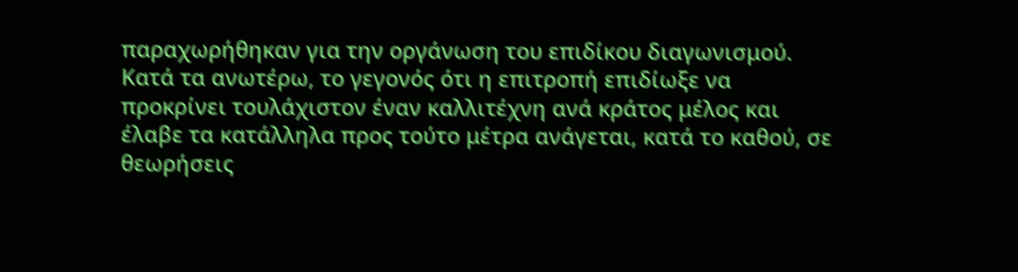παραχωρήθηκαν για την οργάνωση του επιδίκου διαγωνισμού. Κατά τα ανωτέρω, το γεγονός ότι η επιτροπή επιδίωξε να προκρίνει τουλάχιστον έναν καλλιτέχνη ανά κράτος μέλος και έλαβε τα κατάλληλα προς τούτο μέτρα ανάγεται, κατά το καθού, σε θεωρήσεις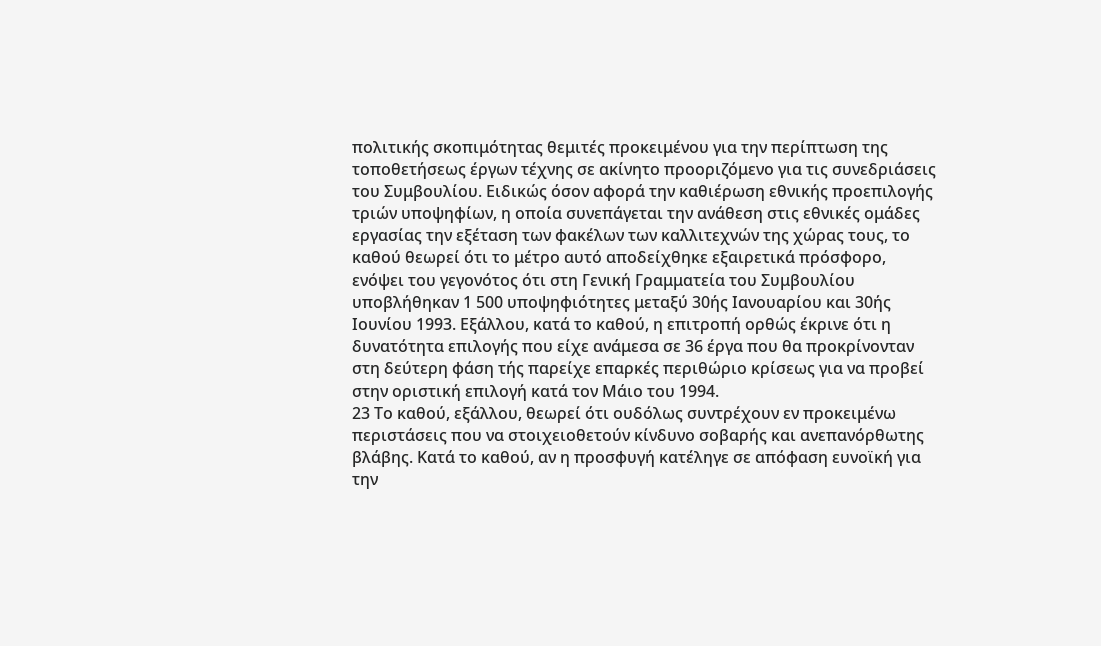πολιτικής σκοπιμότητας θεμιτές προκειμένου για την περίπτωση της τοποθετήσεως έργων τέχνης σε ακίνητο προοριζόμενο για τις συνεδριάσεις του Συμβουλίου. Ειδικώς όσον αφορά την καθιέρωση εθνικής προεπιλογής τριών υποψηφίων, η οποία συνεπάγεται την ανάθεση στις εθνικές ομάδες εργασίας την εξέταση των φακέλων των καλλιτεχνών της χώρας τους, το καθού θεωρεί ότι το μέτρο αυτό αποδείχθηκε εξαιρετικά πρόσφορο, ενόψει του γεγονότος ότι στη Γενική Γραμματεία του Συμβουλίου υποβλήθηκαν 1 500 υποψηφιότητες μεταξύ 30ής Ιανουαρίου και 30ής Ιουνίου 1993. Εξάλλου, κατά το καθού, η επιτροπή ορθώς έκρινε ότι η δυνατότητα επιλογής που είχε ανάμεσα σε 36 έργα που θα προκρίνονταν στη δεύτερη φάση τής παρείχε επαρκές περιθώριο κρίσεως για να προβεί στην οριστική επιλογή κατά τον Μάιο του 1994.
23 Το καθού, εξάλλου, θεωρεί ότι ουδόλως συντρέχουν εν προκειμένω περιστάσεις που να στοιχειοθετούν κίνδυνο σοβαρής και ανεπανόρθωτης βλάβης. Κατά το καθού, αν η προσφυγή κατέληγε σε απόφαση ευνοϊκή για την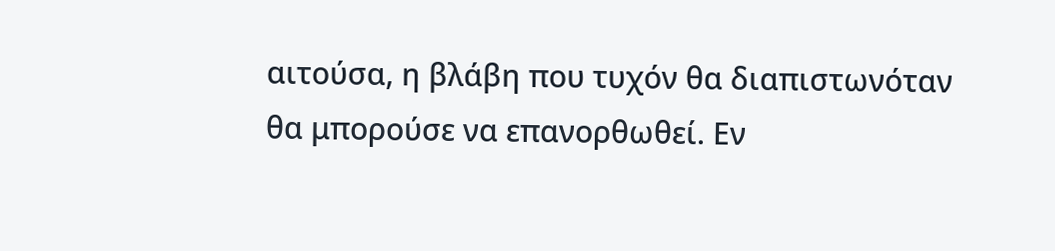αιτούσα, η βλάβη που τυχόν θα διαπιστωνόταν θα μπορούσε να επανορθωθεί. Εν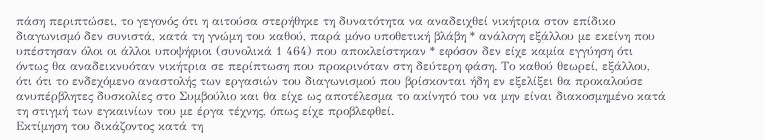πάση περιπτώσει, το γεγονός ότι η αιτούσα στερήθηκε τη δυνατότητα να αναδειχθεί νικήτρια στον επίδικο διαγωνισμό δεν συνιστά, κατά τη γνώμη του καθού, παρά μόνο υποθετική βλάβη * ανάλογη εξάλλου με εκείνη που υπέστησαν όλοι οι άλλοι υποψήφιοι (συνολικά 1 464) που αποκλείστηκαν * εφόσον δεν είχε καμία εγγύηση ότι όντως θα αναδεικνυόταν νικήτρια σε περίπτωση που προκρινόταν στη δεύτερη φάση. Το καθού θεωρεί, εξάλλου, ότι ότι το ενδεχόμενο αναστολής των εργασιών του διαγωνισμού που βρίσκονται ήδη εν εξελίξει θα προκαλούσε ανυπέρβλητες δυσκολίες στο Συμβούλιο και θα είχε ως αποτέλεσμα το ακίνητό του να μην είναι διακοσμημένο κατά τη στιγμή των εγκαινίων του με έργα τέχνης, όπως είχε προβλεφθεί.
Εκτίμηση του δικάζοντος κατά τη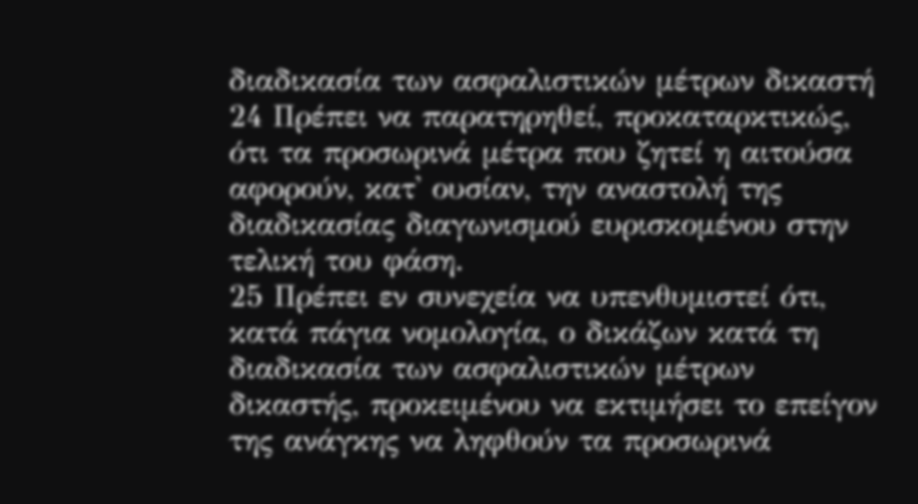διαδικασία των ασφαλιστικών μέτρων δικαστή
24 Πρέπει να παρατηρηθεί, προκαταρκτικώς, ότι τα προσωρινά μέτρα που ζητεί η αιτούσα αφορούν, κατ' ουσίαν, την αναστολή της διαδικασίας διαγωνισμού ευρισκομένου στην τελική του φάση.
25 Πρέπει εν συνεχεία να υπενθυμιστεί ότι, κατά πάγια νομολογία, ο δικάζων κατά τη διαδικασία των ασφαλιστικών μέτρων δικαστής, προκειμένου να εκτιμήσει το επείγον της ανάγκης να ληφθούν τα προσωρινά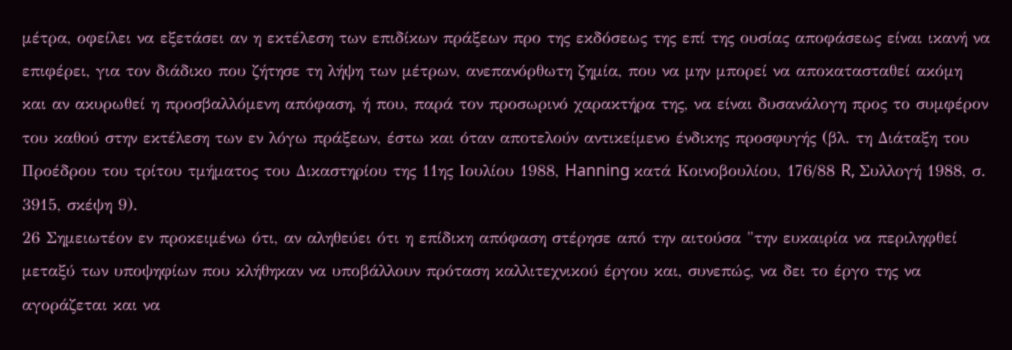μέτρα, οφείλει να εξετάσει αν η εκτέλεση των επιδίκων πράξεων προ της εκδόσεως της επί της ουσίας αποφάσεως είναι ικανή να επιφέρει, για τον διάδικο που ζήτησε τη λήψη των μέτρων, ανεπανόρθωτη ζημία, που να μην μπορεί να αποκατασταθεί ακόμη και αν ακυρωθεί η προσβαλλόμενη απόφαση, ή που, παρά τον προσωρινό χαρακτήρα της, να είναι δυσανάλογη προς το συμφέρον του καθού στην εκτέλεση των εν λόγω πράξεων, έστω και όταν αποτελούν αντικείμενο ένδικης προσφυγής (βλ. τη Διάταξη του Προέδρου του τρίτου τμήματος του Δικαστηρίου της 11ης Ιουλίου 1988, Hanning κατά Κοινοβουλίου, 176/88 R, Συλλογή 1988, σ. 3915, σκέψη 9).
26 Σημειωτέον εν προκειμένω ότι, αν αληθεύει ότι η επίδικη απόφαση στέρησε από την αιτούσα "την ευκαιρία να περιληφθεί μεταξύ των υποψηφίων που κλήθηκαν να υποβάλλουν πρόταση καλλιτεχνικού έργου και, συνεπώς, να δει το έργο της να αγοράζεται και να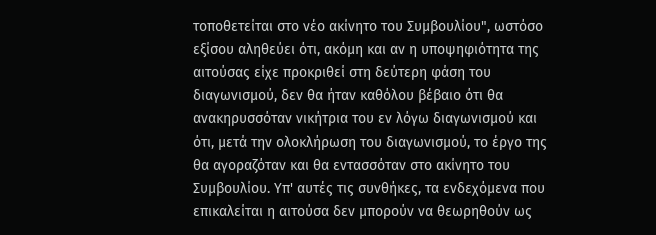τοποθετείται στο νέο ακίνητο του Συμβουλίου", ωστόσο εξίσου αληθεύει ότι, ακόμη και αν η υποψηφιότητα της αιτούσας είχε προκριθεί στη δεύτερη φάση του διαγωνισμού, δεν θα ήταν καθόλου βέβαιο ότι θα ανακηρυσσόταν νικήτρια του εν λόγω διαγωνισμού και ότι, μετά την ολοκλήρωση του διαγωνισμού, το έργο της θα αγοραζόταν και θα εντασσόταν στο ακίνητο του Συμβουλίου. Υπ' αυτές τις συνθήκες, τα ενδεχόμενα που επικαλείται η αιτούσα δεν μπορούν να θεωρηθούν ως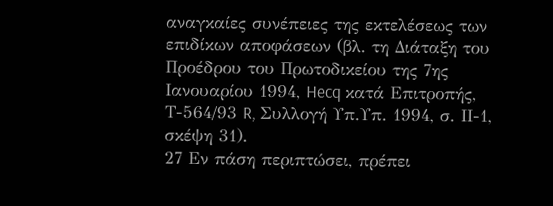αναγκαίες συνέπειες της εκτελέσεως των επιδίκων αποφάσεων (βλ. τη Διάταξη του Προέδρου του Πρωτοδικείου της 7ης Ιανουαρίου 1994, Hecq κατά Επιτροπής, Τ-564/93 R, Συλλογή Υπ.Υπ. 1994, σ. ΙΙ-1, σκέψη 31).
27 Εν πάση περιπτώσει, πρέπει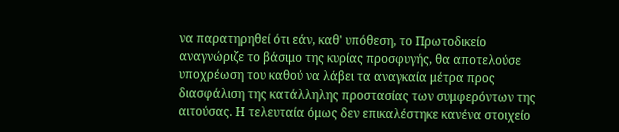να παρατηρηθεί ότι εάν, καθ' υπόθεση, το Πρωτοδικείο αναγνώριζε το βάσιμο της κυρίας προσφυγής, θα αποτελούσε υποχρέωση του καθού να λάβει τα αναγκαία μέτρα προς διασφάλιση της κατάλληλης προστασίας των συμφερόντων της αιτούσας. Η τελευταία όμως δεν επικαλέστηκε κανένα στοιχείο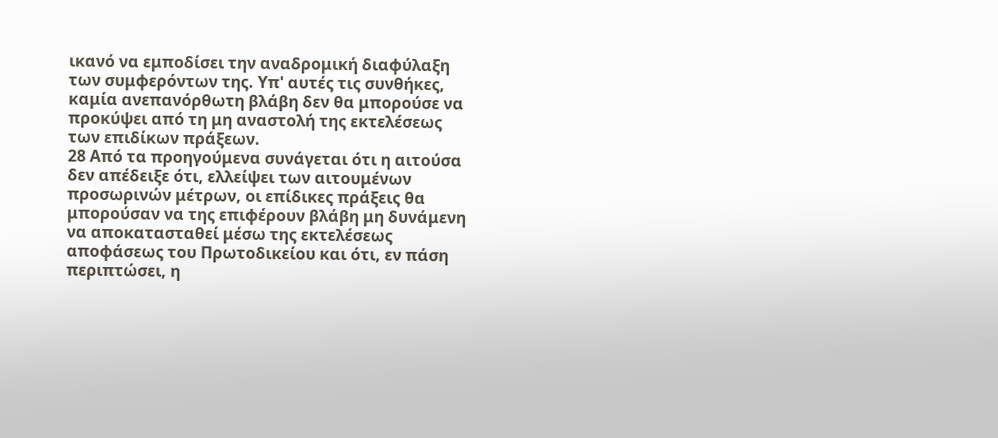ικανό να εμποδίσει την αναδρομική διαφύλαξη των συμφερόντων της. Υπ' αυτές τις συνθήκες, καμία ανεπανόρθωτη βλάβη δεν θα μπορούσε να προκύψει από τη μη αναστολή της εκτελέσεως των επιδίκων πράξεων.
28 Από τα προηγούμενα συνάγεται ότι η αιτούσα δεν απέδειξε ότι, ελλείψει των αιτουμένων προσωρινών μέτρων, οι επίδικες πράξεις θα μπορούσαν να της επιφέρουν βλάβη μη δυνάμενη να αποκατασταθεί μέσω της εκτελέσεως αποφάσεως του Πρωτοδικείου και ότι, εν πάση περιπτώσει, η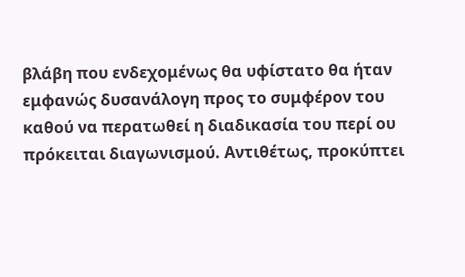βλάβη που ενδεχομένως θα υφίστατο θα ήταν εμφανώς δυσανάλογη προς το συμφέρον του καθού να περατωθεί η διαδικασία του περί ου πρόκειται διαγωνισμού. Αντιθέτως, προκύπτει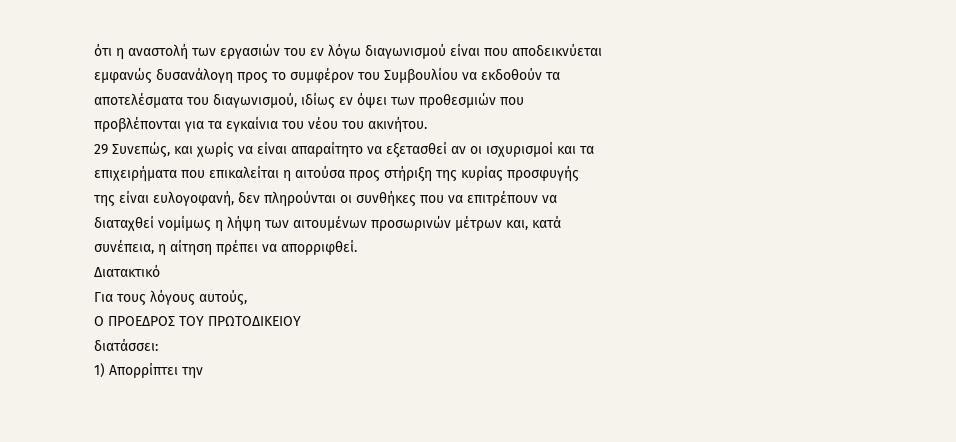ότι η αναστολή των εργασιών του εν λόγω διαγωνισμού είναι που αποδεικνύεται εμφανώς δυσανάλογη προς το συμφέρον του Συμβουλίου να εκδοθούν τα αποτελέσματα του διαγωνισμού, ιδίως εν όψει των προθεσμιών που προβλέπονται για τα εγκαίνια του νέου του ακινήτου.
29 Συνεπώς, και χωρίς να είναι απαραίτητο να εξετασθεί αν οι ισχυρισμοί και τα επιχειρήματα που επικαλείται η αιτούσα προς στήριξη της κυρίας προσφυγής της είναι ευλογοφανή, δεν πληρούνται οι συνθήκες που να επιτρέπουν να διαταχθεί νομίμως η λήψη των αιτουμένων προσωρινών μέτρων και, κατά συνέπεια, η αίτηση πρέπει να απορριφθεί.
Διατακτικό
Για τους λόγους αυτούς,
Ο ΠΡΟΕΔΡΟΣ ΤΟΥ ΠΡΩΤΟΔΙΚΕΙΟΥ
διατάσσει:
1) Απορρίπτει την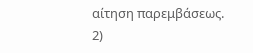αίτηση παρεμβάσεως.
2)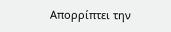Απορρίπτει την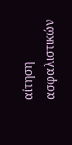αίτηση ασφαλιστικών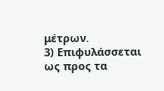μέτρων.
3) Επιφυλάσσεται ως προς τα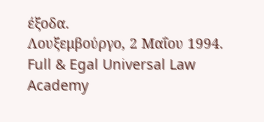έξοδα.
Λουξεμβούργο, 2 Μαΐου 1994.
Full & Egal Universal Law Academy